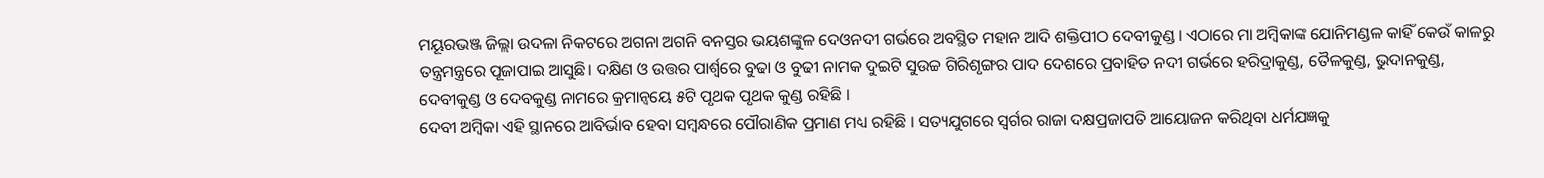ମୟୂରଭଞ୍ଜ ଜିଲ୍ଲା ଉଦଳା ନିକଟରେ ଅଗନା ଅଗନି ବନସ୍ତର ଭୟଶଙ୍କୁଳ ଦେଓନଦୀ ଗର୍ଭରେ ଅବସ୍ଥିତ ମହାନ ଆଦି ଶକ୍ତିପୀଠ ଦେବୀକୁଣ୍ଡ । ଏଠାରେ ମା ଅମ୍ବିକାଙ୍କ ଯୋନିମଣ୍ଡଳ କାହିଁ କେଉଁ କାଳରୁ ତନ୍ତ୍ରମନ୍ତ୍ରରେ ପୂଜାପାଇ ଆସୁଛି। ଦକ୍ଷିଣ ଓ ଉତ୍ତର ପାର୍ଶ୍ଵରେ ବୁଢା ଓ ବୁଢୀ ନାମକ ଦୁଇଟି ସୁଉଚ୍ଚ ଗିରିଶୃଙ୍ଗର ପାଦ ଦେଶରେ ପ୍ରବାହିତ ନଦୀ ଗର୍ଭରେ ହରିଦ୍ରାକୁଣ୍ଡ, ତୈଳକୁଣ୍ଡ, ଭୁଦାନକୁଣ୍ଡ, ଦେବୀକୁଣ୍ଡ ଓ ଦେବକୁଣ୍ଡ ନାମରେ କ୍ରମାନ୍ୱୟେ ୫ଟି ପୃଥକ ପୃଥକ କୁଣ୍ଡ ରହିଛି ।
ଦେବୀ ଅମ୍ବିକା ଏହି ସ୍ଥାନରେ ଆବିର୍ଭାବ ହେବା ସମ୍ବନ୍ଧରେ ପୌରାଣିକ ପ୍ରମାଣ ମଧ୍ୟ ରହିଛି । ସତ୍ୟଯୁଗରେ ସ୍ୱର୍ଗର ରାଜା ଦକ୍ଷପ୍ରଜାପତି ଆୟୋଜନ କରିଥିବା ଧର୍ମଯଜ୍ଞକୁ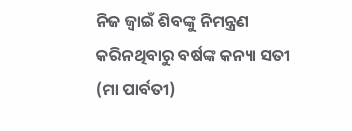ନିଜ ଜ୍ୱାଇଁ ଶିବଙ୍କୁ ନିମନ୍ତ୍ରଣ କରିନଥିବାରୁ ବର୍ଷଙ୍କ କନ୍ୟା ସତୀ (ମା ପାର୍ବତୀ)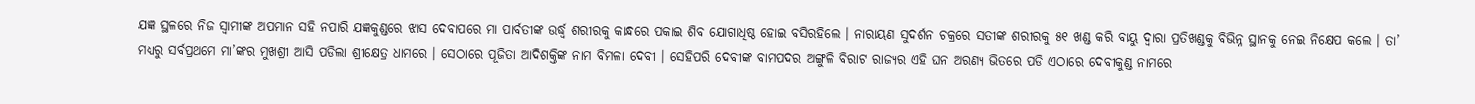ଯଜ୍ଞ ସ୍ଥଳରେ ନିଜ ସ୍ବାମୀଙ୍କ ଅପମାନ ସହି ନପାରି ଯଜ୍ଞକୁଣ୍ଡରେ ଝାସ ଦେବାପରେ ମା ପାର୍ବତୀଙ୍କ ଉର୍ଦ୍ଧ୍ବ ଶରୀରକୁ କାନ୍ଧରେ ପକାଇ ଶିବ ଯୋଗାଧିଷ୍ଠ ହୋଇ ବସିରହିଲେ । ନାରାୟଣ ସୁଦର୍ଶନ ଚକ୍ରରେ ସତୀଙ୍କ ଶରୀରକୁ ୫୧ ଖଣ୍ଡ କରି ବାୟୁ ଦ୍ୱାରା ପ୍ରତିଖଣ୍ଡକୁ ବିଭିନ୍ନ ସ୍ଥାନକୁ ନେଇ ନିକ୍ଷେପ କଲେ । ତା’ ମଧ୍ୟରୁ ସର୍ବପ୍ରଥମେ ମା’ଙ୍କର ମୁଖଶ୍ରୀ ଆସି ପଡିଲା ଶ୍ରୀକ୍ଷେତ୍ର ଧାମରେ । ସେଠାରେ ପୂଜିତା ଆଦିଶକ୍ତିଙ୍କ ନାମ ବିମଳା ଦେବୀ । ସେହିପରି ଦେବୀଙ୍କ ବାମପଦର ଅଙ୍ଗୁଳି ବିରାଟ ରାଜ୍ୟର ଏହି ଘନ ଅରଣ୍ୟ ଭିତରେ ପଡି ଏଠାରେ ଦେବୀକୁଣ୍ଡ ନାମରେ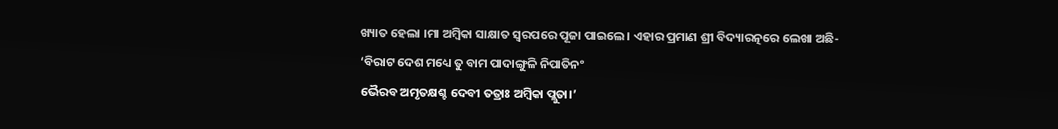ଖ୍ୟାତ ହେଲା ।ମା ଅମ୍ବିକା ସାକ୍ଷାତ ସ୍ୱରପରେ ପୂଜା ପାଇଲେ। ଏହାର ପ୍ରମାଣ ଶ୍ରୀ ବିଦ୍ୟାରତ୍ନରେ ଲେଖା ଅଛି-
‘ବିରାଟ ଦେଶ ମଧ୍ୟେ ତୁ ବାମ ପାଦାଙ୍ଗୁଳି ନିପାତିନଂ
ଭୈରବ ଅମୃତକ୍ଷଶ୍ଚ ଦେବୀ ତତ୍ରାଃ ଅମ୍ବିକା ପ୍ଲୁତା।’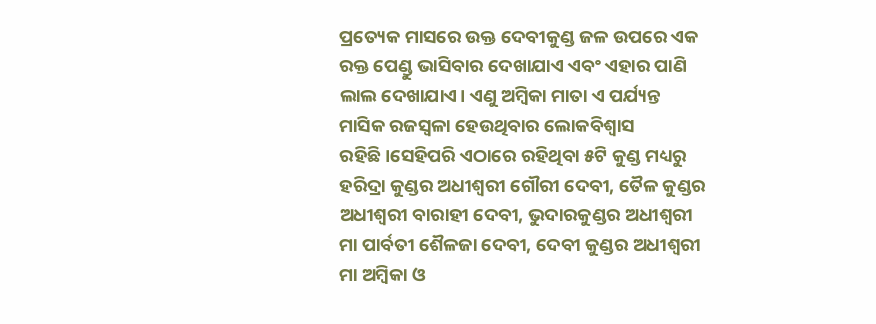ପ୍ରତ୍ୟେକ ମାସରେ ଉକ୍ତ ଦେବୀକୁଣ୍ଡ ଜଳ ଉପରେ ଏକ ରକ୍ତ ପେଣ୍ଡୁ ଭାସିବାର ଦେଖାଯାଏ ଏବଂ ଏହାର ପାଣି ଲାଲ ଦେଖାଯାଏ। ଏଣୁ ଅମ୍ବିକା ମାତା ଏ ପର୍ଯ୍ୟନ୍ତ ମାସିକ ରଜସ୍ୱଳା ହେଉଥିବାର ଲୋକବିଶ୍ୱାସ ରହିଛି।ସେହିପରି ଏଠାରେ ରହିଥିବା ୫ଟି କୁଣ୍ଡ ମଧ୍ୟରୁ ହରିଦ୍ରା କୁଣ୍ଡର ଅଧୀଶ୍ଵରୀ ଗୌରୀ ଦେବୀ, ତୈଳ କୁଣ୍ଡର ଅଧୀଶ୍ଵରୀ ବାରାହୀ ଦେବୀ, ଭୁଦାରକୁଣ୍ଡର ଅଧୀଶ୍ଵରୀ ମା ପାର୍ବତୀ ଶୈଳଜା ଦେବୀ, ଦେବୀ କୁଣ୍ଡର ଅଧୀଶ୍ଵରୀ ମା ଅମ୍ବିକା ଓ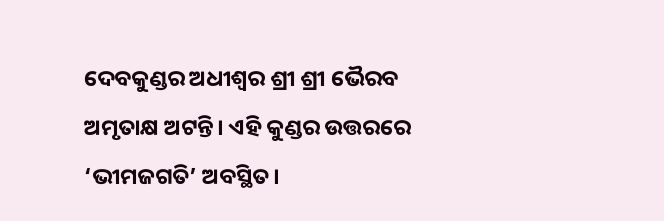ଦେବକୁଣ୍ଡର ଅଧୀଶ୍ଵର ଶ୍ରୀ ଶ୍ରୀ ଭୈରବ ଅମୃତାକ୍ଷ ଅଟନ୍ତି। ଏହି କୁଣ୍ଡର ଉତ୍ତରରେ ‘ଭୀମଜଗତି’ ଅବସ୍ଥିତ।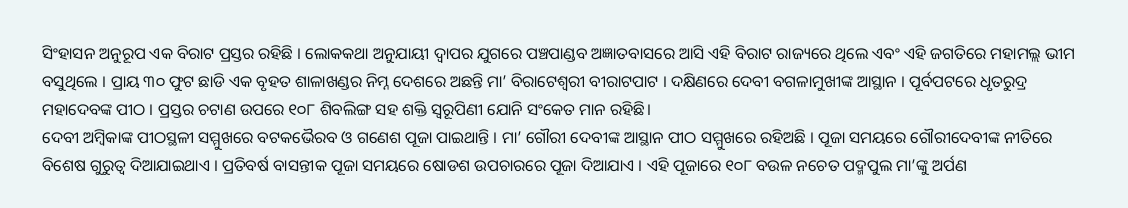ସିଂହାସନ ଅନୁରୂପ ଏକ ବିରାଟ ପ୍ରସ୍ତର ରହିଛି । ଲୋକକଥା ଅନୁଯାୟୀ ଦ୍ବାପର ଯୁଗରେ ପଞ୍ଚପାଣ୍ଡବ ଅଜ୍ଞାତବାସରେ ଆସି ଏହି ବିରାଟ ରାଜ୍ୟରେ ଥିଲେ ଏବଂ ଏହି ଜଗତିରେ ମହାମଲ୍ଲ ଭୀମ ବସୁଥିଲେ । ପ୍ରାୟ ୩୦ ଫୁଟ ଛାଡି ଏକ ବୃହତ ଶାଳାଖଣ୍ଡର ନିମ୍ନ ଦେଶରେ ଅଛନ୍ତି ମା’ ବିରାଟେଶ୍ୱରୀ ବୀରାଟପାଟ । ଦକ୍ଷିଣରେ ଦେବୀ ବଗଳାମୁଖୀଙ୍କ ଆସ୍ଥାନ । ପୂର୍ବପଟରେ ଧୃତରୁଦ୍ର ମହାଦେବଙ୍କ ପୀଠ । ପ୍ରସ୍ତର ଚଟାଣ ଉପରେ ୧୦୮ ଶିବଲିଙ୍ଗ ସହ ଶକ୍ତି ସ୍ୱରୂପିଣୀ ଯୋନି ସଂକେତ ମାନ ରହିଛି।
ଦେବୀ ଅମ୍ବିକାଙ୍କ ପୀଠସ୍ଥଳୀ ସମ୍ମୁଖରେ ବଟକଭୈରବ ଓ ଗଣେଶ ପୂଜା ପାଇଥାନ୍ତି । ମା’ ଗୌରୀ ଦେବୀଙ୍କ ଆସ୍ଥାନ ପୀଠ ସମ୍ମୁଖରେ ରହିଅଛି । ପୂଜା ସମୟରେ ଗୌରୀଦେବୀଙ୍କ ନୀତିରେ ବିଶେଷ ଗୁରୁତ୍ୱ ଦିଆଯାଇଥାଏ । ପ୍ରତିବର୍ଷ ବାସନ୍ତୀକ ପୂଜା ସମୟରେ ଷୋଡଶ ଉପଚାରରେ ପୂଜା ଦିଆଯାଏ । ଏହି ପୂଜାରେ ୧୦୮ ବଉଳ ନଚେତ ପଦ୍ମପୁଲ ମା’ଙ୍କୁ ଅର୍ପଣ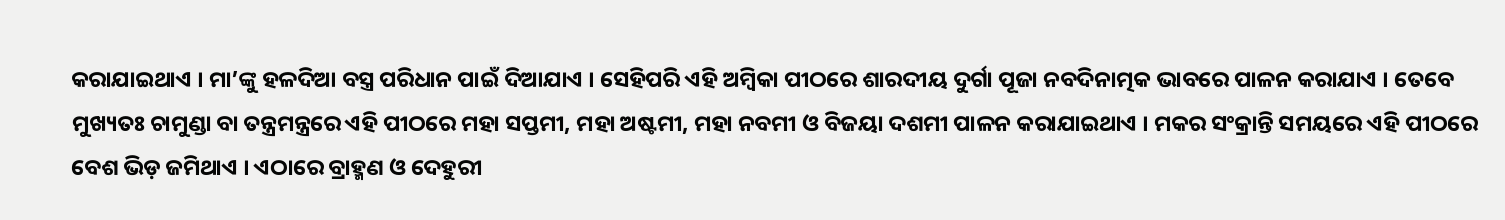କରାଯାଇଥାଏ । ମା’ଙ୍କୁ ହଳଦିଆ ବସ୍ତ୍ର ପରିଧାନ ପାଇଁ ଦିଆଯାଏ । ସେହିପରି ଏହି ଅମ୍ବିକା ପୀଠରେ ଶାରଦୀୟ ଦୁର୍ଗା ପୂଜା ନବଦିନାତ୍ମକ ଭାବରେ ପାଳନ କରାଯାଏ । ତେବେ ମୁଖ୍ୟତଃ ଚାମୁଣ୍ଡା ବା ତନ୍ତ୍ରମନ୍ତ୍ରରେ ଏହି ପୀଠରେ ମହା ସପ୍ତମୀ, ମହା ଅଷ୍ଟମୀ, ମହା ନବମୀ ଓ ବିଜୟା ଦଶମୀ ପାଳନ କରାଯାଇଥାଏ । ମକର ସଂକ୍ରାନ୍ତି ସମୟରେ ଏହି ପୀଠରେ ବେଶ ଭିଡ଼ ଜମିଥାଏ । ଏଠାରେ ବ୍ରାହ୍ମଣ ଓ ଦେହୁରୀ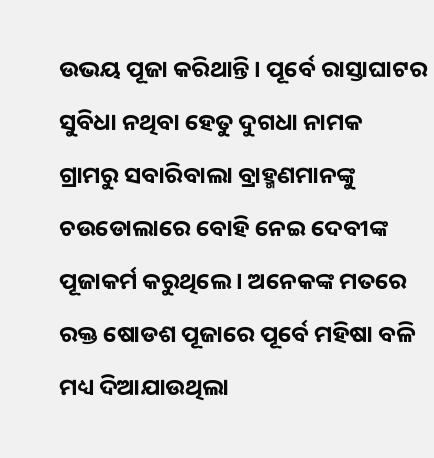ଉଭୟ ପୂଜା କରିଥାନ୍ତି । ପୂର୍ବେ ରାସ୍ତାଘାଟର ସୁବିଧା ନଥିବା ହେତୁ ଦୁଗଧା ନାମକ ଗ୍ରାମରୁ ସବାରିବାଲା ବ୍ରାହ୍ମଣମାନଙ୍କୁ ଚଉଡୋଲାରେ ବୋହି ନେଇ ଦେବୀଙ୍କ ପୂଜାକର୍ମ କରୁଥିଲେ । ଅନେକଙ୍କ ମତରେ ରକ୍ତ ଷୋଡଶ ପୂଜାରେ ପୂର୍ବେ ମହିଷା ବଳି ମଧ୍ୟ ଦିଆଯାଉଥିଲା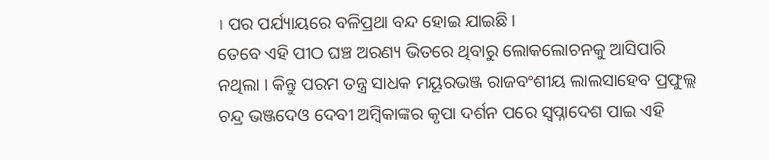। ପର ପର୍ଯ୍ୟାୟରେ ବଳିପ୍ରଥା ବନ୍ଦ ହୋଇ ଯାଇଛି।
ତେବେ ଏହି ପୀଠ ଘଞ୍ଚ ଅରଣ୍ୟ ଭିତରେ ଥିବାରୁ ଲୋକଲୋଚନକୁ ଆସିପାରି ନଥିଲା । କିନ୍ତୁ ପରମ ତନ୍ତ୍ର ସାଧକ ମୟୂରଭଞ୍ଜ ରାଜବଂଶୀୟ ଲାଲସାହେବ ପ୍ରଫୁଲ୍ଲ ଚନ୍ଦ୍ର ଭଞ୍ଜଦେଓ ଦେବୀ ଅମ୍ବିକାଙ୍କର କୃପା ଦର୍ଶନ ପରେ ସ୍ୱପ୍ନାଦେଶ ପାଇ ଏହି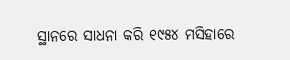ସ୍ଥାନରେ ସାଧନା କରି ୧୯୫୪ ମସିହାରେ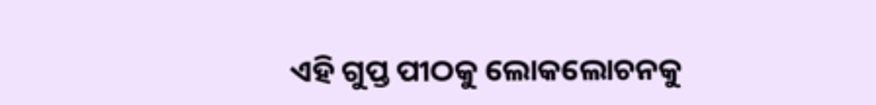ଏହି ଗୁପ୍ତ ପୀଠକୁ ଲୋକଲୋଚନକୁ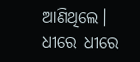ଆଣିଥିଲେ। ଧୀରେ ଧୀରେ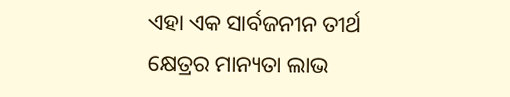ଏହା ଏକ ସାର୍ବଜନୀନ ତୀର୍ଥ କ୍ଷେତ୍ରର ମାନ୍ୟତା ଲାଭ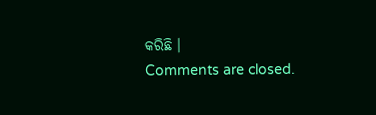କରିଛି ।
Comments are closed.